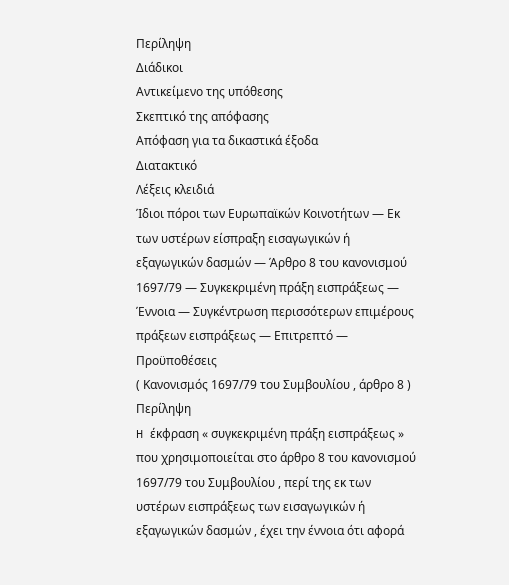Περίληψη
Διάδικοι
Αντικείμενο της υπόθεσης
Σκεπτικό της απόφασης
Απόφαση για τα δικαστικά έξοδα
Διατακτικό
Λέξεις κλειδιά
Ίδιοι πόροι των Ευρωπαϊκών Κοινοτήτων — Εκ των υστέρων είσπραξη εισαγωγικών ή εξαγωγικών δασμών — Άρθρο 8 του κανονισμού 1697/79 — Συγκεκριμένη πράξη εισπράξεως — Έννοια — Συγκέντρωση περισσότερων επιμέρους πράξεων εισπράξεως — Επιτρεπτό — Προϋποθέσεις
( Κανονισμός 1697/79 του Συμβουλίου , άρθρο 8 )
Περίληψη
H έκφραση « συγκεκριμένη πράξη εισπράξεως » που χρησιμοποιείται στο άρθρο 8 του κανονισμού 1697/79 του Συμβουλίου , περί της εκ των υστέρων εισπράξεως των εισαγωγικών ή εξαγωγικών δασμών , έχει την έννοια ότι αφορά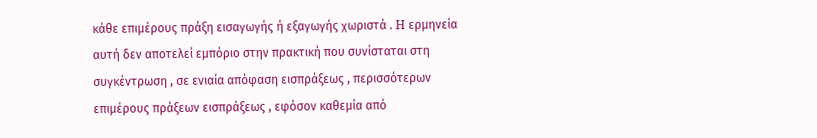κάθε επιμέρους πράξη εισαγωγής ή εξαγωγής χωριστά . H ερμηνεία αυτή δεν αποτελεί εμπόριο στην πρακτική που συνίσταται στη συγκέντρωση , σε ενιαία απόφαση εισπράξεως , περισσότερων επιμέρους πράξεων εισπράξεως , εφόσον καθεμία από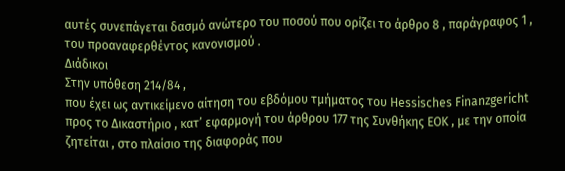αυτές συνεπάγεται δασμό ανώτερο του ποσού που ορίζει το άρθρο 8 , παράγραφος 1 , του προαναφερθέντος κανονισμού .
Διάδικοι
Στην υπόθεση 214/84 ,
που έχει ως αντικείμενο αίτηση του εβδόμου τμήματος του Hessisches Finanzgericht προς το Δικαστήριο , κατ’ εφαρμογή του άρθρου 177 της Συνθήκης EOK , με την οποία ζητείται , στο πλαίσιο της διαφοράς που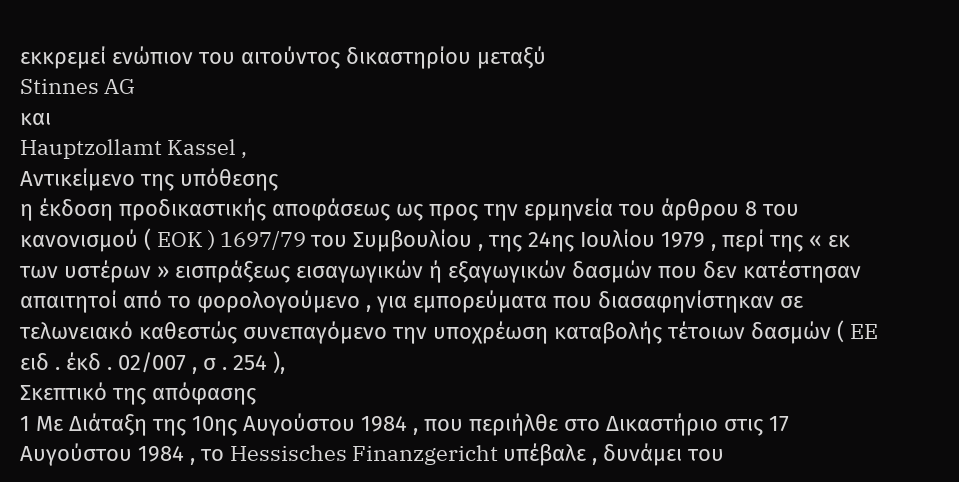εκκρεμεί ενώπιον του αιτούντος δικαστηρίου μεταξύ
Stinnes AG
και
Hauptzollamt Kassel ,
Αντικείμενο της υπόθεσης
η έκδοση προδικαστικής αποφάσεως ως προς την ερμηνεία του άρθρου 8 του κανονισμού ( EOK ) 1697/79 του Συμβουλίου , της 24ης Ιουλίου 1979 , περί της « εκ των υστέρων » εισπράξεως εισαγωγικών ή εξαγωγικών δασμών που δεν κατέστησαν απαιτητοί από το φορολογούμενο , για εμπορεύματα που διασαφηνίστηκαν σε τελωνειακό καθεστώς συνεπαγόμενο την υποχρέωση καταβολής τέτοιων δασμών ( EE ειδ . έκδ . 02/007 , σ . 254 ),
Σκεπτικό της απόφασης
1 Με Διάταξη της 10ης Αυγούστου 1984 , που περιήλθε στο Δικαστήριο στις 17 Αυγούστου 1984 , το Hessisches Finanzgericht υπέβαλε , δυνάμει του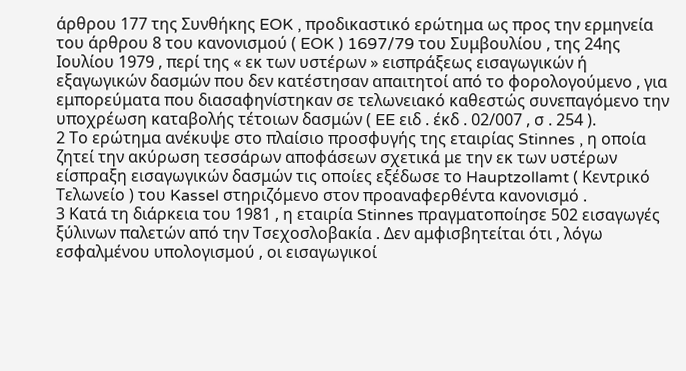άρθρου 177 της Συνθήκης EOK , προδικαστικό ερώτημα ως προς την ερμηνεία του άρθρου 8 του κανονισμού ( EOK ) 1697/79 του Συμβουλίου , της 24ης Ιουλίου 1979 , περί της « εκ των υστέρων » εισπράξεως εισαγωγικών ή εξαγωγικών δασμών που δεν κατέστησαν απαιτητοί από το φορολογούμενο , για εμπορεύματα που διασαφηνίστηκαν σε τελωνειακό καθεστώς συνεπαγόμενο την υποχρέωση καταβολής τέτοιων δασμών ( EE ειδ . έκδ . 02/007 , σ . 254 ).
2 Το ερώτημα ανέκυψε στο πλαίσιο προσφυγής της εταιρίας Stinnes , η οποία ζητεί την ακύρωση τεσσάρων αποφάσεων σχετικά με την εκ των υστέρων είσπραξη εισαγωγικών δασμών τις οποίες εξέδωσε το Hauptzollamt ( Κεντρικό Τελωνείο ) του Kassel στηριζόμενο στον προαναφερθέντα κανονισμό .
3 Κατά τη διάρκεια του 1981 , η εταιρία Stinnes πραγματοποίησε 502 εισαγωγές ξύλινων παλετών από την Τσεχοσλοβακία . Δεν αμφισβητείται ότι , λόγω εσφαλμένου υπολογισμού , οι εισαγωγικοί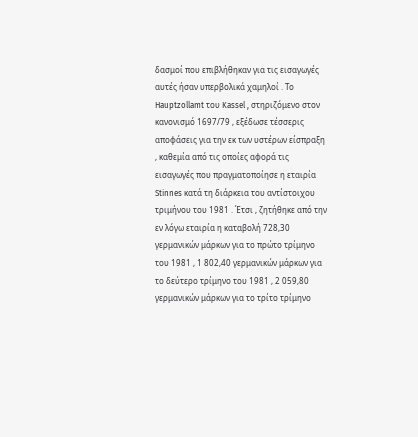δασμοί που επιβλήθηκαν για τις εισαγωγές αυτές ήσαν υπερβολικά χαμηλοί . Το Hauptzollamt του Kassel , στηριζόμενο στον κανονισμό 1697/79 , εξέδωσε τέσσερις αποφάσεις για την εκ των υστέρων είσπραξη , καθεμία από τις οποίες αφορά τις εισαγωγές που πραγματοποίησε η εταιρία Stinnes κατά τη διάρκεια του αντίστοιχου τριμήνου του 1981 . Έτσι , ζητήθηκε από την εν λόγω εταιρία η καταβολή 728,30 γερμανικών μάρκων για το πρώτο τρίμηνο του 1981 , 1 802,40 γερμανικών μάρκων για το δεύτερο τρίμηνο του 1981 , 2 059,80 γερμανικών μάρκων για το τρίτο τρίμηνο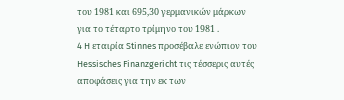του 1981 και 695,30 γερμανικών μάρκων για το τέταρτο τρίμηνο του 1981 .
4 H εταιρία Stinnes προσέβαλε ενώπιον του Hessisches Finanzgericht τις τέσσερις αυτές αποφάσεις για την εκ των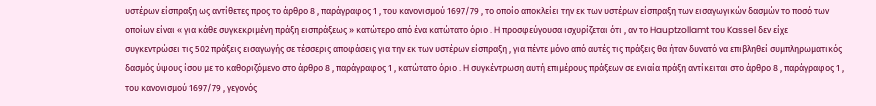υστέρων είσπραξη ως αντίθετες προς το άρθρο 8 , παράγραφος 1 , του κανονισμού 1697/79 , το οποίο αποκλείει την εκ των υστέρων είσπραξη των εισαγωγικών δασμών το ποσό των οποίων είναι « για κάθε συγκεκριμένη πράξη εισπράξεως » κατώτερο από ένα κατώτατο όριο . H προσφεύγουσα ισχυρίζεται ότι , αν το Hauptzollamt του Kassel δεν είχε συγκεντρώσει τις 502 πράξεις εισαγωγής σε τέσσερις αποφάσεις για την εκ των υστέρων είσπραξη , για πέντε μόνο από αυτές τις πράξεις θα ήταν δυνατό να επιβληθεί συμπληρωματικός δασμός ύψους ίσου με το καθοριζόμενο στο άρθρο 8 , παράγραφος 1 , κατώτατο όριο . H συγκέντρωση αυτή επιμέρους πράξεων σε ενιαία πράξη αντίκειται στο άρθρο 8 , παράγραφος 1 , του κανονισμού 1697/79 , γεγονός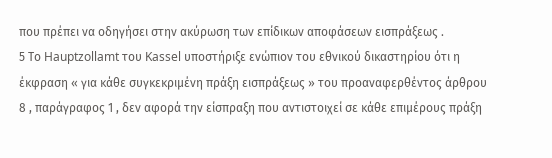που πρέπει να οδηγήσει στην ακύρωση των επίδικων αποφάσεων εισπράξεως .
5 Το Hauptzollamt του Kassel υποστήριξε ενώπιον του εθνικού δικαστηρίου ότι η έκφραση « για κάθε συγκεκριμένη πράξη εισπράξεως » του προαναφερθέντος άρθρου 8 , παράγραφος 1 , δεν αφορά την είσπραξη που αντιστοιχεί σε κάθε επιμέρους πράξη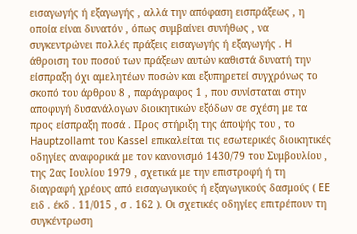εισαγωγής ή εξαγωγής , αλλά την απόφαση εισπράξεως , η οποία είναι δυνατόν , όπως συμβαίνει συνήθως , να συγκεντρώνει πολλές πράξεις εισαγωγής ή εξαγωγής . H άθροιση του ποσού των πράξεων αυτών καθιστά δυνατή την είσπραξη όχι αμελητέων ποσών και εξυπηρετεί συγχρόνως το σκοπό του άρθρου 8 , παράγραφος 1 , που συνίσταται στην αποφυγή δυσανάλογων διοικητικών εξόδων σε σχέση με τα προς είσπραξη ποσά . Προς στήριξη της άποψής του , το Hauptzollamt του Kassel επικαλείται τις εσωτερικές διοικητικές οδηγίες αναφορικά με τον κανονισμό 1430/79 του Συμβουλίου , της 2ας Ιουλίου 1979 , σχετικά με την επιστροφή ή τη διαγραφή χρέους από εισαγωγικούς ή εξαγωγικούς δασμούς ( EE ειδ . έκδ . 11/015 , σ . 162 ). Οι σχετικές οδηγίες επιτρέπουν τη συγκέντρωση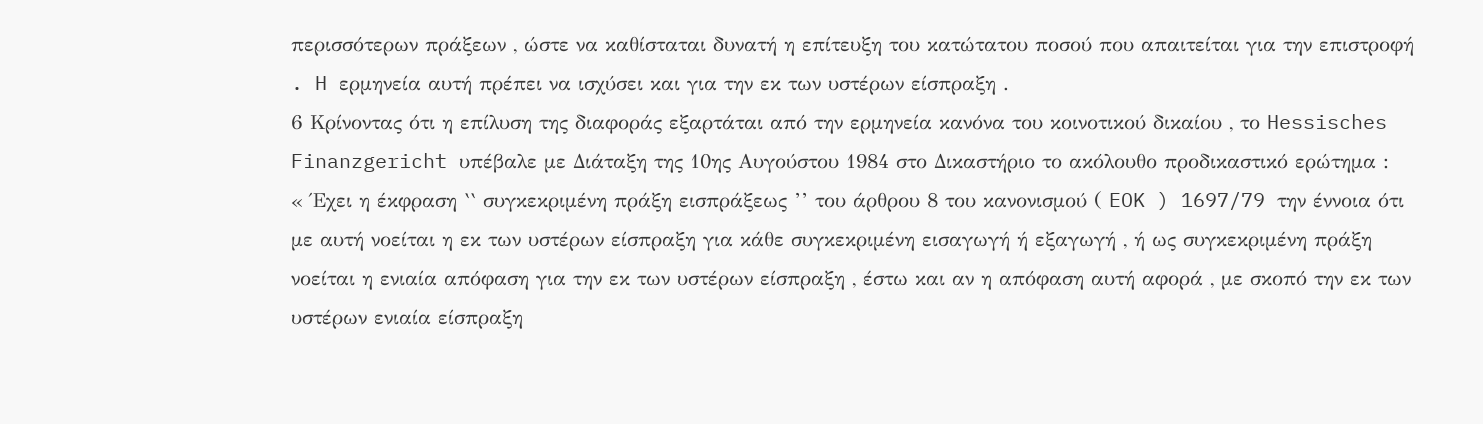περισσότερων πράξεων , ώστε να καθίσταται δυνατή η επίτευξη του κατώτατου ποσού που απαιτείται για την επιστροφή . H ερμηνεία αυτή πρέπει να ισχύσει και για την εκ των υστέρων είσπραξη .
6 Κρίνοντας ότι η επίλυση της διαφοράς εξαρτάται από την ερμηνεία κανόνα του κοινοτικού δικαίου , το Hessisches Finanzgericht υπέβαλε με Διάταξη της 10ης Αυγούστου 1984 στο Δικαστήριο το ακόλουθο προδικαστικό ερώτημα :
« Έχει η έκφραση ‛‛ συγκεκριμένη πράξη εισπράξεως ’’ του άρθρου 8 του κανονισμού ( EOK ) 1697/79 την έννοια ότι με αυτή νοείται η εκ των υστέρων είσπραξη για κάθε συγκεκριμένη εισαγωγή ή εξαγωγή , ή ως συγκεκριμένη πράξη νοείται η ενιαία απόφαση για την εκ των υστέρων είσπραξη , έστω και αν η απόφαση αυτή αφορά , με σκοπό την εκ των υστέρων ενιαία είσπραξη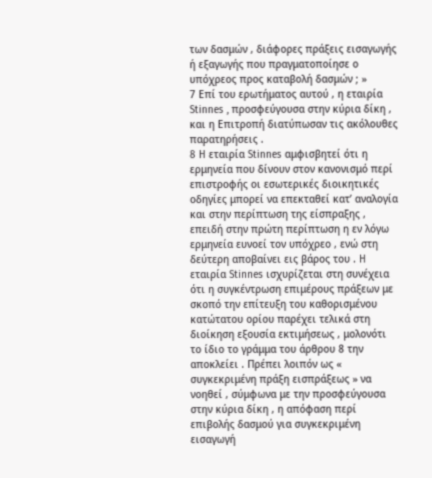των δασμών , διάφορες πράξεις εισαγωγής ή εξαγωγής που πραγματοποίησε ο υπόχρεος προς καταβολή δασμών ; »
7 Επί του ερωτήματος αυτού , η εταιρία Stinnes , προσφεύγουσα στην κύρια δίκη , και η Επιτροπή διατύπωσαν τις ακόλουθες παρατηρήσεις .
8 H εταιρία Stinnes αμφισβητεί ότι η ερμηνεία που δίνουν στον κανονισμό περί επιστροφής οι εσωτερικές διοικητικές οδηγίες μπορεί να επεκταθεί κατ’ αναλογία και στην περίπτωση της είσπραξης , επειδή στην πρώτη περίπτωση η εν λόγω ερμηνεία ευνοεί τον υπόχρεο , ενώ στη δεύτερη αποβαίνει εις βάρος του . H εταιρία Stinnes ισχυρίζεται στη συνέχεια ότι η συγκέντρωση επιμέρους πράξεων με σκοπό την επίτευξη του καθορισμένου κατώτατου ορίου παρέχει τελικά στη διοίκηση εξουσία εκτιμήσεως , μολονότι το ίδιο το γράμμα του άρθρου 8 την αποκλείει . Πρέπει λοιπόν ως « συγκεκριμένη πράξη εισπράξεως » να νοηθεί , σύμφωνα με την προσφεύγουσα στην κύρια δίκη , η απόφαση περί επιβολής δασμού για συγκεκριμένη εισαγωγή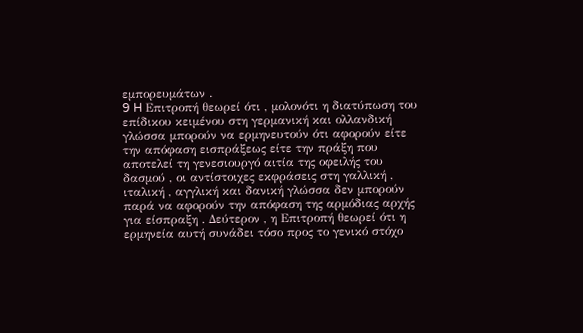εμπορευμάτων .
9 H Επιτροπή θεωρεί ότι , μολονότι η διατύπωση του επίδικου κειμένου στη γερμανική και ολλανδική γλώσσα μπορούν να ερμηνευτούν ότι αφορούν είτε την απόφαση εισπράξεως είτε την πράξη που αποτελεί τη γενεσιουργό αιτία της οφειλής του δασμού , οι αντίστοιχες εκφράσεις στη γαλλική , ιταλική , αγγλική και δανική γλώσσα δεν μπορούν παρά να αφορούν την απόφαση της αρμόδιας αρχής για είσπραξη . Δεύτερον , η Επιτροπή θεωρεί ότι η ερμηνεία αυτή συνάδει τόσο προς το γενικό στόχο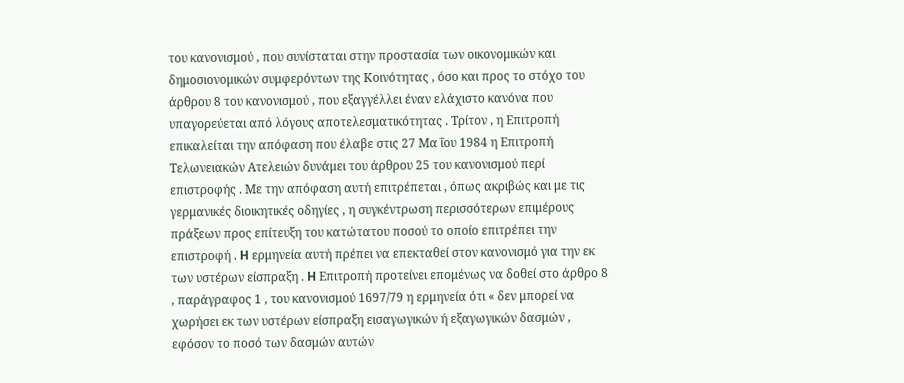του κανονισμού , που συνίσταται στην προστασία των οικονομικών και δημοσιονομικών συμφερόντων της Κοινότητας , όσο και προς το στόχο του άρθρου 8 του κανονισμού , που εξαγγέλλει έναν ελάχιστο κανόνα που υπαγορεύεται από λόγους αποτελεσματικότητας . Τρίτον , η Επιτροπή επικαλείται την απόφαση που έλαβε στις 27 Μα ΐου 1984 η Επιτροπή Τελωνειακών Ατελειών δυνάμει του άρθρου 25 του κανονισμού περί επιστροφής . Με την απόφαση αυτή επιτρέπεται , όπως ακριβώς και με τις γερμανικές διοικητικές οδηγίες , η συγκέντρωση περισσότερων επιμέρους πράξεων προς επίτευξη του κατώτατου ποσού το οποίο επιτρέπει την επιστροφή . H ερμηνεία αυτή πρέπει να επεκταθεί στον κανονισμό για την εκ των υστέρων είσπραξη . H Επιτροπή προτείνει επομένως να δοθεί στο άρθρο 8 , παράγραφος 1 , του κανονισμού 1697/79 η ερμηνεία ότι « δεν μπορεί να χωρήσει εκ των υστέρων είσπραξη εισαγωγικών ή εξαγωγικών δασμών , εφόσον το ποσό των δασμών αυτών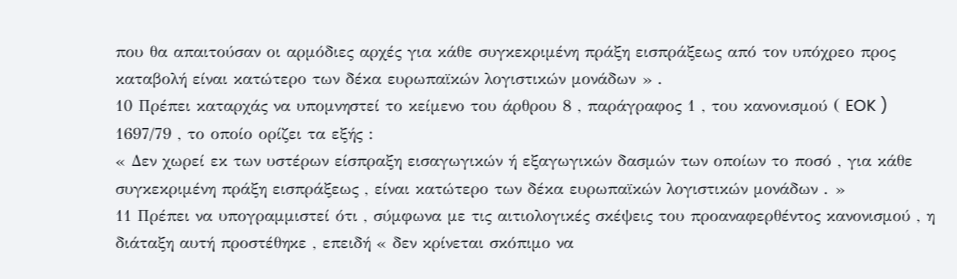που θα απαιτούσαν οι αρμόδιες αρχές για κάθε συγκεκριμένη πράξη εισπράξεως από τον υπόχρεο προς καταβολή είναι κατώτερο των δέκα ευρωπαϊκών λογιστικών μονάδων » .
10 Πρέπει καταρχάς να υπομνηστεί το κείμενο του άρθρου 8 , παράγραφος 1 , του κανονισμού ( EOK ) 1697/79 , το οποίο ορίζει τα εξής :
« Δεν χωρεί εκ των υστέρων είσπραξη εισαγωγικών ή εξαγωγικών δασμών των οποίων το ποσό , για κάθε συγκεκριμένη πράξη εισπράξεως , είναι κατώτερο των δέκα ευρωπαϊκών λογιστικών μονάδων . »
11 Πρέπει να υπογραμμιστεί ότι , σύμφωνα με τις αιτιολογικές σκέψεις του προαναφερθέντος κανονισμού , η διάταξη αυτή προστέθηκε , επειδή « δεν κρίνεται σκόπιμο να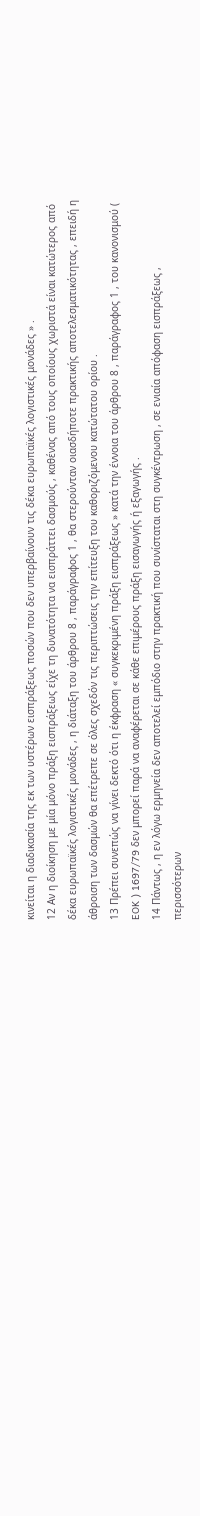κινείται η διαδικασία της εκ των υστέρων εισπράξεως ποσών που δεν υπερβαίνουν τις δέκα ευρωπαϊκές λογιστικές μονάδες » .
12 Αν η διοίκηση με μία μόνο πράξη εισπράξεως είχε τη δυνατότητα να εισπράττει δασμούς , καθένας από τους οποίους χωριστά είναι κατώτερος από δέκα ευρωπαϊκές λογιστικές μονάδες , η διάταξη του άρθρου 8 , παράγραφος 1 , θα στερούνταν οιασδήποτε πρακτικής αποτελεσματικότητας , επειδή η άθροιση των δασμών θα επέτρεπε σε όλες σχεδόν τις περιπτώσεις την επίτευξη του καθοριζόμενου κατώτατου ορίου .
13 Πρέπει συνεπώς να γίνει δεκτό ότι η έκφραση « συγκεκριμένη πράξη εισπράξεως » κατά την έννοια του άρθρου 8 , παράγραφος 1 , του κανονισμού ( EOK ) 1697/79 δεν μπορεί παρά να αναφέρεται σε κάθε επιμέρους πράξη εισαγωγής ή εξαγωγής .
14 Πάντως , η εν λόγω ερμηνεία δεν αποτελεί εμπόδιο στην πρακτική που συνίσταται στη συγκέντρωση , σε ενιαία απόφαση εισπράξεως , περισσότερων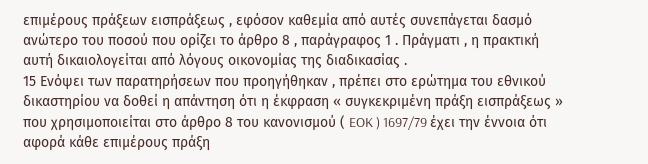επιμέρους πράξεων εισπράξεως , εφόσον καθεμία από αυτές συνεπάγεται δασμό ανώτερο του ποσού που ορίζει το άρθρο 8 , παράγραφος 1 . Πράγματι , η πρακτική αυτή δικαιολογείται από λόγους οικονομίας της διαδικασίας .
15 Ενόψει των παρατηρήσεων που προηγήθηκαν , πρέπει στο ερώτημα του εθνικού δικαστηρίου να δοθεί η απάντηση ότι η έκφραση « συγκεκριμένη πράξη εισπράξεως » που χρησιμοποιείται στο άρθρο 8 του κανονισμού ( EOK ) 1697/79 έχει την έννοια ότι αφορά κάθε επιμέρους πράξη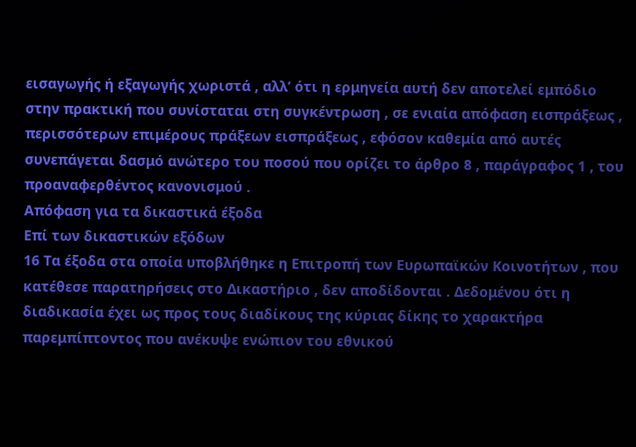εισαγωγής ή εξαγωγής χωριστά , αλλ’ ότι η ερμηνεία αυτή δεν αποτελεί εμπόδιο στην πρακτική που συνίσταται στη συγκέντρωση , σε ενιαία απόφαση εισπράξεως , περισσότερων επιμέρους πράξεων εισπράξεως , εφόσον καθεμία από αυτές συνεπάγεται δασμό ανώτερο του ποσού που ορίζει το άρθρο 8 , παράγραφος 1 , του προαναφερθέντος κανονισμού .
Απόφαση για τα δικαστικά έξοδα
Επί των δικαστικών εξόδων
16 Τα έξοδα στα οποία υποβλήθηκε η Επιτροπή των Ευρωπαϊκών Κοινοτήτων , που κατέθεσε παρατηρήσεις στο Δικαστήριο , δεν αποδίδονται . Δεδομένου ότι η διαδικασία έχει ως προς τους διαδίκους της κύριας δίκης το χαρακτήρα παρεμπίπτοντος που ανέκυψε ενώπιον του εθνικού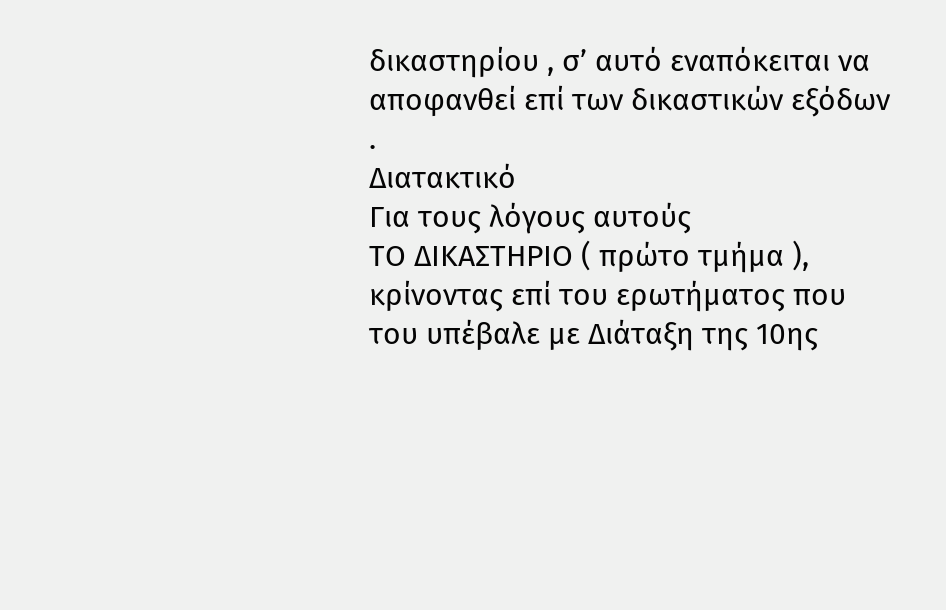δικαστηρίου , σ’ αυτό εναπόκειται να αποφανθεί επί των δικαστικών εξόδων .
Διατακτικό
Για τους λόγους αυτούς
ΤΟ ΔΙΚΑΣΤΗΡΙΟ ( πρώτο τμήμα ),
κρίνοντας επί του ερωτήματος που του υπέβαλε με Διάταξη της 10ης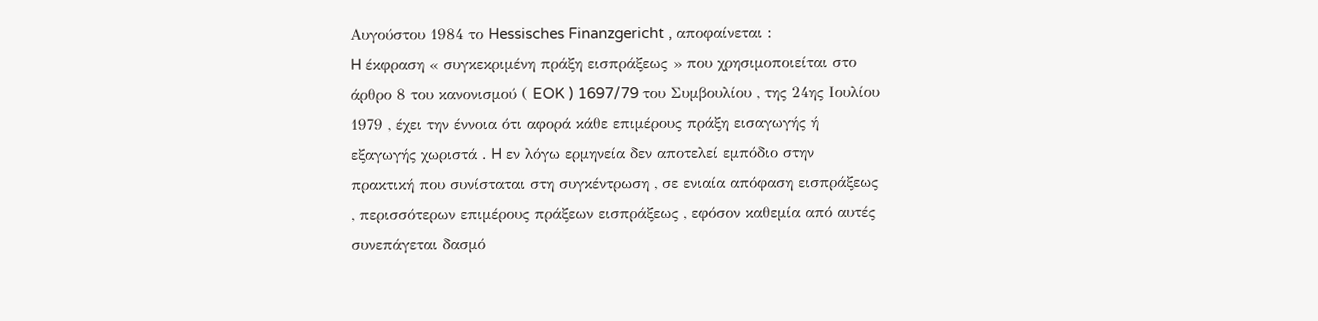Αυγούστου 1984 το Hessisches Finanzgericht , αποφαίνεται :
H έκφραση « συγκεκριμένη πράξη εισπράξεως » που χρησιμοποιείται στο άρθρο 8 του κανονισμού ( EOK ) 1697/79 του Συμβουλίου , της 24ης Ιουλίου 1979 , έχει την έννοια ότι αφορά κάθε επιμέρους πράξη εισαγωγής ή εξαγωγής χωριστά . H εν λόγω ερμηνεία δεν αποτελεί εμπόδιο στην πρακτική που συνίσταται στη συγκέντρωση , σε ενιαία απόφαση εισπράξεως , περισσότερων επιμέρους πράξεων εισπράξεως , εφόσον καθεμία από αυτές συνεπάγεται δασμό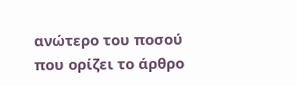ανώτερο του ποσού που ορίζει το άρθρο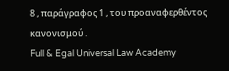8 , παράγραφος 1 , του προαναφερθέντος κανονισμού .
Full & Egal Universal Law Academy